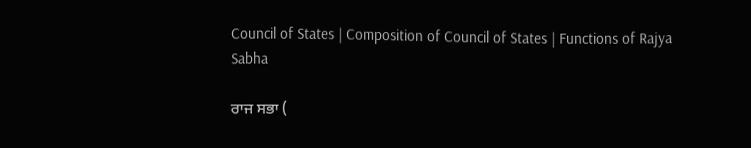Council of States | Composition of Council of States | Functions of Rajya Sabha

ਰਾਜ ਸਭਾ (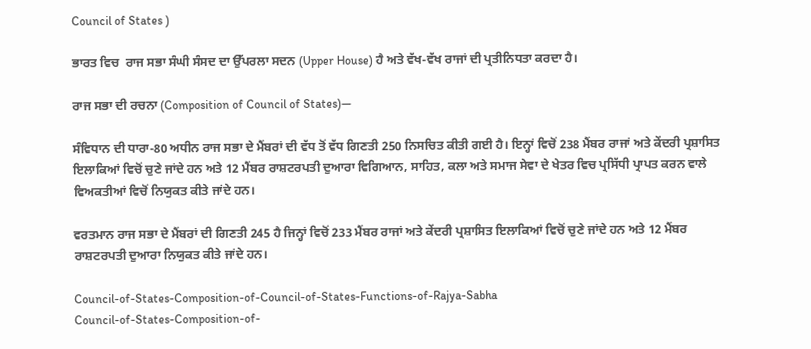Council of States )

ਭਾਰਤ ਵਿਚ  ਰਾਜ ਸਭਾ ਸੰਘੀ ਸੰਸਦ ਦਾ ਉੱਪਰਲਾ ਸਦਨ (Upper House) ਹੈ ਅਤੇ ਵੱਖ-ਵੱਖ ਰਾਜਾਂ ਦੀ ਪ੍ਰਤੀਨਿਧਤਾ ਕਰਦਾ ਹੈ।

ਰਾਜ ਸਭਾ ਦੀ ਰਚਨਾ (Composition of Council of States)—

ਸੰਵਿਧਾਨ ਦੀ ਧਾਰਾ-80 ਅਧੀਨ ਰਾਜ ਸਭਾ ਦੇ ਮੈਂਬਰਾਂ ਦੀ ਵੱਧ ਤੋਂ ਵੱਧ ਗਿਣਤੀ 250 ਨਿਸਚਿਤ ਕੀਤੀ ਗਈ ਹੈ। ਇਨ੍ਹਾਂ ਵਿਚੋਂ 238 ਮੈਂਬਰ ਰਾਜਾਂ ਅਤੇ ਕੇਂਦਰੀ ਪ੍ਰਸ਼ਾਸਿਤ ਇਲਾਕਿਆਂ ਵਿਚੋਂ ਚੁਣੇ ਜਾਂਦੇ ਹਨ ਅਤੇ 12 ਮੈਂਬਰ ਰਾਸ਼ਟਰਪਤੀ ਦੁਆਰਾ ਵਿਗਿਆਨ, ਸਾਹਿਤ, ਕਲਾ ਅਤੇ ਸਮਾਜ ਸੇਵਾ ਦੇ ਖੇਤਰ ਵਿਚ ਪ੍ਰਸਿੱਧੀ ਪ੍ਰਾਪਤ ਕਰਨ ਵਾਲੇ ਵਿਅਕਤੀਆਂ ਵਿਚੋਂ ਨਿਯੁਕਤ ਕੀਤੇ ਜਾਂਦੇ ਹਨ।

ਵਰਤਮਾਨ ਰਾਜ ਸਭਾ ਦੇ ਮੈਂਬਰਾਂ ਦੀ ਗਿਣਤੀ 245 ਹੈ ਜਿਨ੍ਹਾਂ ਵਿਚੋਂ 233 ਮੈਂਬਰ ਰਾਜਾਂ ਅਤੇ ਕੇਂਦਰੀ ਪ੍ਰਸ਼ਾਸਿਤ ਇਲਾਕਿਆਂ ਵਿਚੋਂ ਚੁਣੇ ਜਾਂਦੇ ਹਨ ਅਤੇ 12 ਮੈਂਬਰ ਰਾਸ਼ਟਰਪਤੀ ਦੁਆਰਾ ਨਿਯੁਕਤ ਕੀਤੇ ਜਾਂਦੇ ਹਨ।

Council-of-States-Composition-of-Council-of-States-Functions-of-Rajya-Sabha
Council-of-States-Composition-of-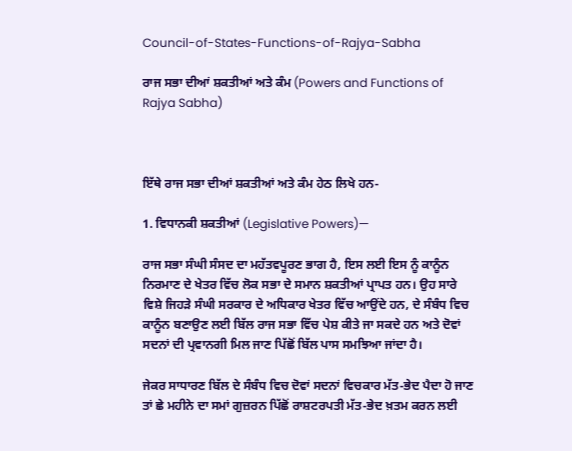Council-of-States-Functions-of-Rajya-Sabha

ਰਾਜ ਸਭਾ ਦੀਆਂ ਸ਼ਕਤੀਆਂ ਅਤੇ ਕੰਮ (Powers and Functions of Rajya Sabha)



ਇੱਥੇ ਰਾਜ ਸਭਾ ਦੀਆਂ ਸ਼ਕਤੀਆਂ ਅਤੇ ਕੰਮ ਹੇਠ ਲਿਖੇ ਹਨ-

1. ਵਿਧਾਨਕੀ ਸ਼ਕਤੀਆਂ (Legislative Powers)—

ਰਾਜ ਸਭਾ ਸੰਘੀ ਸੰਸਦ ਦਾ ਮਹੱਤਵਪੂਰਣ ਭਾਗ ਹੈ, ਇਸ ਲਈ ਇਸ ਨੂੰ ਕਾਨੂੰਨ ਨਿਰਮਾਣ ਦੇ ਖੇਤਰ ਵਿੱਚ ਲੋਕ ਸਭਾ ਦੇ ਸਮਾਨ ਸ਼ਕਤੀਆਂ ਪ੍ਰਾਪਤ ਹਨ। ਉਹ ਸਾਰੇ ਵਿਸ਼ੇ ਜਿਹੜੇ ਸੰਘੀ ਸਰਕਾਰ ਦੇ ਅਧਿਕਾਰ ਖੇਤਰ ਵਿੱਚ ਆਉਂਦੇ ਹਨ, ਦੇ ਸੰਬੰਧ ਵਿਚ ਕਾਨੂੰਨ ਬਣਾਉਣ ਲਈ ਬਿੱਲ ਰਾਜ ਸਭਾ ਵਿੱਚ ਪੇਸ਼ ਕੀਤੇ ਜਾ ਸਕਦੇ ਹਨ ਅਤੇ ਦੋਵਾਂ ਸਦਨਾਂ ਦੀ ਪ੍ਰਵਾਨਗੀ ਮਿਲ ਜਾਣ ਪਿੱਛੋਂ ਬਿੱਲ ਪਾਸ ਸਮਝਿਆ ਜਾਂਦਾ ਹੈ।

ਜੇਕਰ ਸਾਧਾਰਣ ਬਿੱਲ ਦੇ ਸੰਬੰਧ ਵਿਚ ਦੋਵਾਂ ਸਦਨਾਂ ਵਿਚਕਾਰ ਮੱਤ-ਭੇਦ ਪੈਦਾ ਹੋ ਜਾਣ ਤਾਂ ਛੇ ਮਹੀਨੇ ਦਾ ਸਮਾਂ ਗੁਜ਼ਰਨ ਪਿੱਛੋਂ ਰਾਸ਼ਟਰਪਤੀ ਮੱਤ-ਭੇਦ ਖ਼ਤਮ ਕਰਨ ਲਈ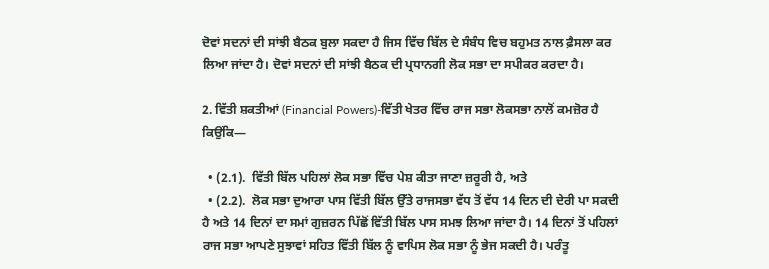ਦੋਵਾਂ ਸਦਨਾਂ ਦੀ ਸਾਂਝੀ ਬੈਠਕ ਬੁਲਾ ਸਕਦਾ ਹੈ ਜਿਸ ਵਿੱਚ ਬਿੱਲ ਦੇ ਸੰਬੰਧ ਵਿਚ ਬਹੁਮਤ ਨਾਲ ਫ਼ੈਸਲਾ ਕਰ ਲਿਆ ਜਾਂਦਾ ਹੈ। ਦੋਵਾਂ ਸਦਨਾਂ ਦੀ ਸਾਂਝੀ ਬੈਠਕ ਦੀ ਪ੍ਰਧਾਨਗੀ ਲੋਕ ਸਭਾ ਦਾ ਸਪੀਕਰ ਕਰਦਾ ਹੈ।

2. ਵਿੱਤੀ ਸ਼ਕਤੀਆਂ (Financial Powers)-ਵਿੱਤੀ ਖੇਤਰ ਵਿੱਚ ਰਾਜ ਸਭਾ ਲੋਕਸਭਾ ਨਾਲੋਂ ਕਮਜ਼ੋਰ ਹੈ ਕਿਉਂਕਿ—

  • (2.1).  ਵਿੱਤੀ ਬਿੱਲ ਪਹਿਲਾਂ ਲੋਕ ਸਭਾ ਵਿੱਚ ਪੇਸ਼ ਕੀਤਾ ਜਾਣਾ ਜ਼ਰੂਰੀ ਹੈ, ਅਤੇ
  • (2.2).  ਲੋਕ ਸਭਾ ਦੁਆਰਾ ਪਾਸ ਵਿੱਤੀ ਬਿੱਲ ਉੱਤੇ ਰਾਜਸਭਾ ਵੱਧ ਤੋਂ ਵੱਧ 14 ਦਿਨ ਦੀ ਦੇਰੀ ਪਾ ਸਕਦੀ ਹੈ ਅਤੇ 14 ਦਿਨਾਂ ਦਾ ਸਮਾਂ ਗੁਜ਼ਰਨ ਪਿੱਛੋਂ ਵਿੱਤੀ ਬਿੱਲ ਪਾਸ ਸਮਝ ਲਿਆ ਜਾਂਦਾ ਹੈ। 14 ਦਿਨਾਂ ਤੋਂ ਪਹਿਲਾਂ ਰਾਜ ਸਭਾ ਆਪਣੇ ਸੁਝਾਵਾਂ ਸਹਿਤ ਵਿੱਤੀ ਬਿੱਲ ਨੂੰ ਵਾਪਿਸ ਲੋਕ ਸਭਾ ਨੂੰ ਭੇਜ ਸਕਦੀ ਹੈ। ਪਰੰਤੂ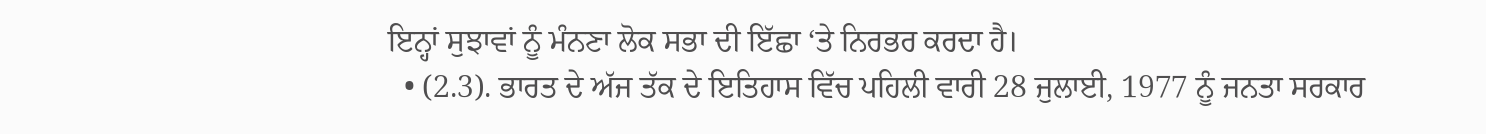ਇਨ੍ਹਾਂ ਸੁਝਾਵਾਂ ਨੂੰ ਮੰਨਣਾ ਲੋਕ ਸਭਾ ਦੀ ਇੱਛਾ ‘ਤੇ ਨਿਰਭਰ ਕਰਦਾ ਹੈ।
  • (2.3). ਭਾਰਤ ਦੇ ਅੱਜ ਤੱਕ ਦੇ ਇਤਿਹਾਸ ਵਿੱਚ ਪਹਿਲੀ ਵਾਰੀ 28 ਜੁਲਾਈ, 1977 ਨੂੰ ਜਨਤਾ ਸਰਕਾਰ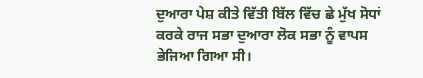ਦੁਆਰਾ ਪੇਸ਼ ਕੀਤੇ ਵਿੱਤੀ ਬਿੱਲ ਵਿੱਚ ਛੇ ਮੁੱਖ ਸੋਧਾਂ ਕਰਕੇ ਰਾਜ ਸਭਾ ਦੁਆਰਾ ਲੋਕ ਸਭਾ ਨੂੰ ਵਾਪਸ ਭੇਜਿਆ ਗਿਆ ਸੀ।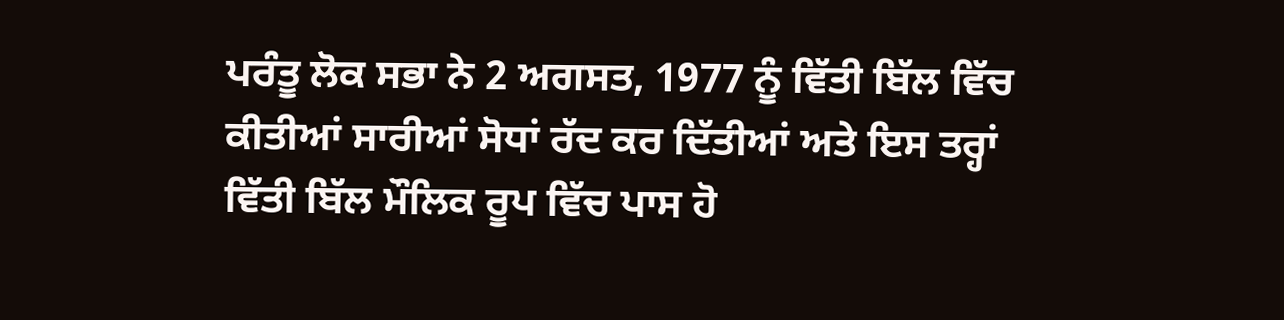ਪਰੰਤੂ ਲੋਕ ਸਭਾ ਨੇ 2 ਅਗਸਤ, 1977 ਨੂੰ ਵਿੱਤੀ ਬਿੱਲ ਵਿੱਚ ਕੀਤੀਆਂ ਸਾਰੀਆਂ ਸੋਧਾਂ ਰੱਦ ਕਰ ਦਿੱਤੀਆਂ ਅਤੇ ਇਸ ਤਰ੍ਹਾਂ ਵਿੱਤੀ ਬਿੱਲ ਮੌਲਿਕ ਰੂਪ ਵਿੱਚ ਪਾਸ ਹੋ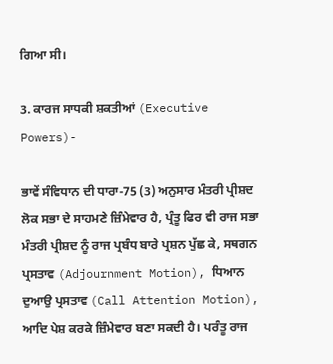ਗਿਆ ਸੀ।

3. ਕਾਰਜ ਸਾਧਕੀ ਸ਼ਕਤੀਆਂ (Executive Powers)-

ਭਾਵੇਂ ਸੰਵਿਧਾਨ ਦੀ ਧਾਰਾ-75 (3) ਅਨੁਸਾਰ ਮੰਤਰੀ ਪ੍ਰੀਸ਼ਦ ਲੋਕ ਸਭਾ ਦੇ ਸਾਹਮਣੇ ਜ਼ਿੰਮੇਵਾਰ ਹੈ, ਪ੍ਰੰਤੂ ਫਿਰ ਵੀ ਰਾਜ ਸਭਾ ਮੰਤਰੀ ਪ੍ਰੀਸ਼ਦ ਨੂੰ ਰਾਜ ਪ੍ਰਬੰਧ ਬਾਰੇ ਪ੍ਰਸ਼ਨ ਪੁੱਛ ਕੇ, ਸਥਗਨ ਪ੍ਰਸਤਾਵ (Adjournment Motion), ਧਿਆਨ ਦੁਆਉ ਪ੍ਰਸਤਾਵ (Call Attention Motion), ਆਦਿ ਪੇਸ਼ ਕਰਕੇ ਜ਼ਿੰਮੇਵਾਰ ਬਣਾ ਸਕਦੀ ਹੈ। ਪਰੰਤੂ ਰਾਜ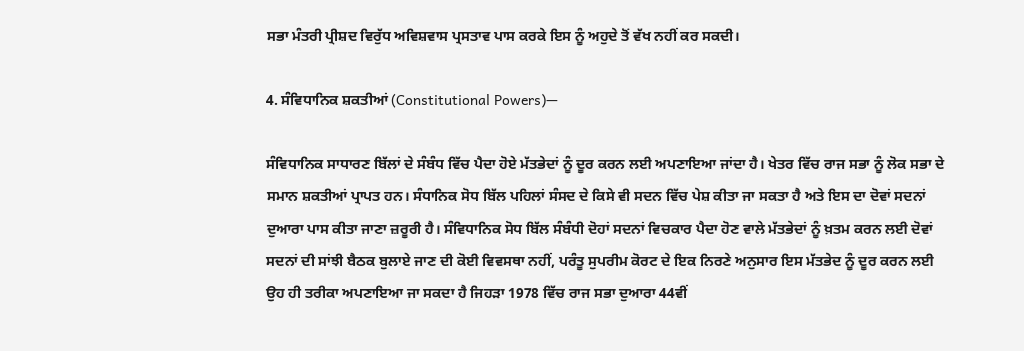ਸਭਾ ਮੰਤਰੀ ਪ੍ਰੀਸ਼ਦ ਵਿਰੁੱਧ ਅਵਿਸ਼ਵਾਸ ਪ੍ਰਸਤਾਵ ਪਾਸ ਕਰਕੇ ਇਸ ਨੂੰ ਅਹੁਦੇ ਤੋਂ ਵੱਖ ਨਹੀਂ ਕਰ ਸਕਦੀ।

4. ਸੰਵਿਧਾਨਿਕ ਸ਼ਕਤੀਆਂ (Constitutional Powers)—

ਸੰਵਿਧਾਨਿਕ ਸਾਧਾਰਣ ਬਿੱਲਾਂ ਦੇ ਸੰਬੰਧ ਵਿੱਚ ਪੈਦਾ ਹੋਏ ਮੱਤਭੇਦਾਂ ਨੂੰ ਦੂਰ ਕਰਨ ਲਈ ਅਪਣਾਇਆ ਜਾਂਦਾ ਹੈ। ਖੇਤਰ ਵਿੱਚ ਰਾਜ ਸਭਾ ਨੂੰ ਲੋਕ ਸਭਾ ਦੇ ਸਮਾਨ ਸ਼ਕਤੀਆਂ ਪ੍ਰਾਪਤ ਹਨ। ਸੰਧਾਨਿਕ ਸੋਧ ਬਿੱਲ ਪਹਿਲਾਂ ਸੰਸਦ ਦੇ ਕਿਸੇ ਵੀ ਸਦਨ ਵਿੱਚ ਪੇਸ਼ ਕੀਤਾ ਜਾ ਸਕਤਾ ਹੈ ਅਤੇ ਇਸ ਦਾ ਦੋਵਾਂ ਸਦਨਾਂ ਦੁਆਰਾ ਪਾਸ ਕੀਤਾ ਜਾਣਾ ਜ਼ਰੂਰੀ ਹੈ। ਸੰਵਿਧਾਨਿਕ ਸੋਧ ਬਿੱਲ ਸੰਬੰਧੀ ਦੋਹਾਂ ਸਦਨਾਂ ਵਿਚਕਾਰ ਪੈਦਾ ਹੋਣ ਵਾਲੇ ਮੱਤਭੇਦਾਂ ਨੂੰ ਖ਼ਤਮ ਕਰਨ ਲਈ ਦੋਵਾਂ ਸਦਨਾਂ ਦੀ ਸਾਂਝੀ ਬੈਠਕ ਬੁਲਾਏ ਜਾਣ ਦੀ ਕੋਈ ਵਿਵਸਥਾ ਨਹੀਂ, ਪਰੰਤੂ ਸੁਪਰੀਮ ਕੋਰਟ ਦੇ ਇਕ ਨਿਰਣੇ ਅਨੁਸਾਰ ਇਸ ਮੱਤਭੇਦ ਨੂੰ ਦੂਰ ਕਰਨ ਲਈ ਉਹ ਹੀ ਤਰੀਕਾ ਅਪਣਾਇਆ ਜਾ ਸਕਦਾ ਹੈ ਜਿਹੜਾ 1978 ਵਿੱਚ ਰਾਜ ਸਭਾ ਦੁਆਰਾ 44ਵੀਂ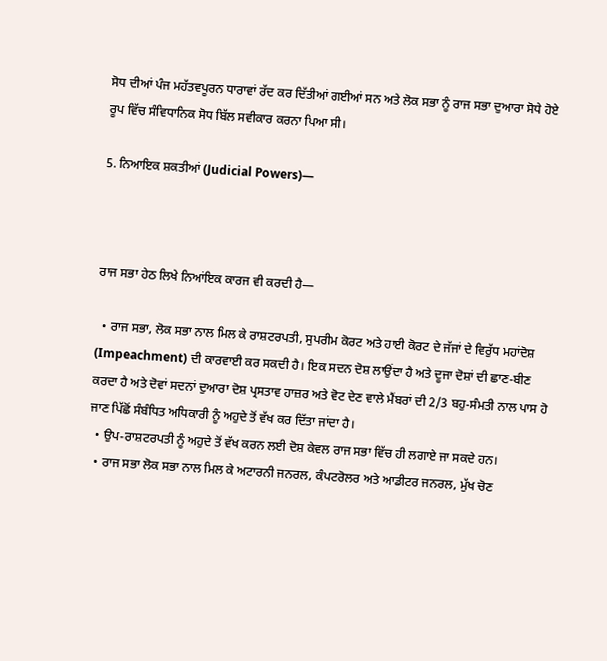ਸੋਧ ਦੀਆਂ ਪੰਜ ਮਹੱਤਵਪੂਰਨ ਧਾਰਾਵਾਂ ਰੱਦ ਕਰ ਦਿੱਤੀਆਂ ਗਈਆਂ ਸਨ ਅਤੇ ਲੋਕ ਸਭਾ ਨੂੰ ਰਾਜ ਸਭਾ ਦੁਆਰਾ ਸੋਧੇ ਹੋਏ ਰੂਪ ਵਿੱਚ ਸੰਵਿਧਾਨਿਕ ਸੋਧ ਬਿੱਲ ਸਵੀਕਾਰ ਕਰਨਾ ਪਿਆ ਸੀ।

5. ਨਿਆਇਕ ਸ਼ਕਤੀਆਂ (Judicial Powers)—



ਰਾਜ ਸਭਾ ਹੇਠ ਲਿਖੇ ਨਿਆਂਇਕ ਕਾਰਜ ਵੀ ਕਰਦੀ ਹੈ—

  • ਰਾਜ ਸਭਾ, ਲੋਕ ਸਭਾ ਨਾਲ ਮਿਲ ਕੇ ਰਾਸ਼ਟਰਪਤੀ, ਸੁਪਰੀਮ ਕੋਰਟ ਅਤੇ ਹਾਈ ਕੋਰਟ ਦੇ ਜੱਜਾਂ ਦੇ ਵਿਰੁੱਧ ਮਹਾਂਦੋਸ਼ (Impeachment) ਦੀ ਕਾਰਵਾਈ ਕਰ ਸਕਦੀ ਹੈ। ਇਕ ਸਦਨ ਦੋਸ਼ ਲਾਉਂਦਾ ਹੈ ਅਤੇ ਦੂਜਾ ਦੋਸ਼ਾਂ ਦੀ ਛਾਣ-ਬੀਣ ਕਰਦਾ ਹੈ ਅਤੇ ਦੋਵਾਂ ਸਦਨਾਂ ਦੁਆਰਾ ਦੋਸ਼ ਪ੍ਰਸਤਾਵ ਹਾਜ਼ਰ ਅਤੇ ਵੋਟ ਦੇਣ ਵਾਲੇ ਮੈਂਬਰਾਂ ਦੀ 2/3 ਬਹੁ-ਸੰਮਤੀ ਨਾਲ ਪਾਸ ਹੋ ਜਾਣ ਪਿੱਛੋਂ ਸੰਬੰਧਿਤ ਅਧਿਕਾਰੀ ਨੂੰ ਅਹੁਦੇ ਤੋਂ ਵੱਖ ਕਰ ਦਿੱਤਾ ਜਾਂਦਾ ਹੈ।
  • ਉਪ-ਰਾਸ਼ਟਰਪਤੀ ਨੂੰ ਅਹੁਦੇ ਤੋਂ ਵੱਖ ਕਰਨ ਲਈ ਦੋਸ਼ ਕੇਵਲ ਰਾਜ ਸਭਾ ਵਿੱਚ ਹੀ ਲਗਾਏ ਜਾ ਸਕਦੇ ਹਨ।
  • ਰਾਜ ਸਭਾ ਲੋਕ ਸਭਾ ਨਾਲ ਮਿਲ ਕੇ ਅਟਾਰਨੀ ਜਨਰਲ, ਕੰਪਟਰੋਲਰ ਅਤੇ ਆਡੀਟਰ ਜਨਰਲ, ਮੁੱਖ ਚੋਣ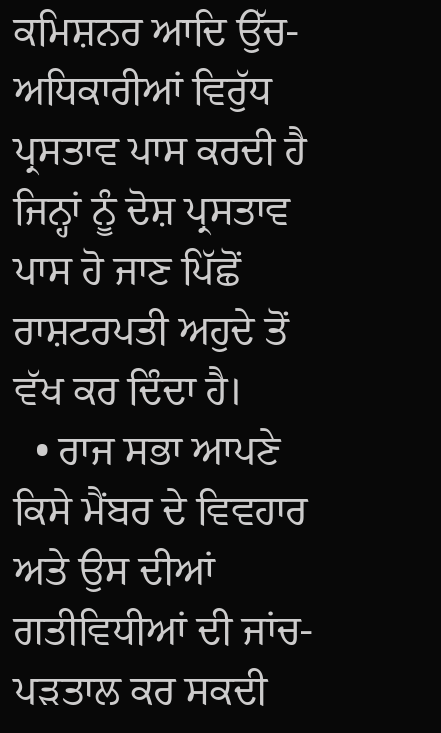ਕਮਿਸ਼ਨਰ ਆਦਿ ਉੱਚ-ਅਧਿਕਾਰੀਆਂ ਵਿਰੁੱਧ ਪ੍ਰਸਤਾਵ ਪਾਸ ਕਰਦੀ ਹੈ ਜਿਨ੍ਹਾਂ ਨੂੰ ਦੋਸ਼ ਪ੍ਰਸਤਾਵ ਪਾਸ ਹੋ ਜਾਣ ਪਿੱਛੋਂ ਰਾਸ਼ਟਰਪਤੀ ਅਹੁਦੇ ਤੋਂ ਵੱਖ ਕਰ ਦਿੰਦਾ ਹੈ।
  • ਰਾਜ ਸਭਾ ਆਪਣੇ ਕਿਸੇ ਮੈਂਬਰ ਦੇ ਵਿਵਹਾਰ ਅਤੇ ਉਸ ਦੀਆਂ ਗਤੀਵਿਧੀਆਂ ਦੀ ਜਾਂਚ-ਪੜਤਾਲ ਕਰ ਸਕਦੀ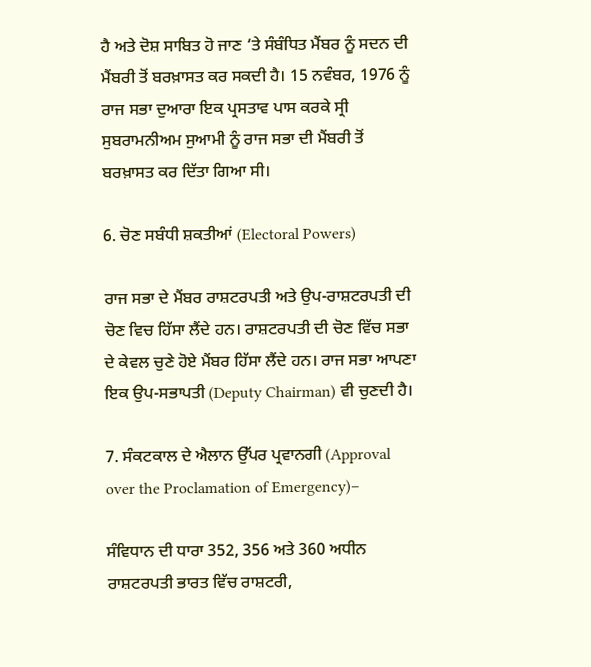ਹੈ ਅਤੇ ਦੋਸ਼ ਸਾਬਿਤ ਹੋ ਜਾਣ ‘ਤੇ ਸੰਬੰਧਿਤ ਮੈਂਬਰ ਨੂੰ ਸਦਨ ਦੀ ਮੈਂਬਰੀ ਤੋਂ ਬਰਖ਼ਾਸਤ ਕਰ ਸਕਦੀ ਹੈ। 15 ਨਵੰਬਰ, 1976 ਨੂੰ ਰਾਜ ਸਭਾ ਦੁਆਰਾ ਇਕ ਪ੍ਰਸਤਾਵ ਪਾਸ ਕਰਕੇ ਸ੍ਰੀ ਸੁਬਰਾਮਨੀਅਮ ਸੁਆਮੀ ਨੂੰ ਰਾਜ ਸਭਾ ਦੀ ਮੈਂਬਰੀ ਤੋਂ ਬਰਖ਼ਾਸਤ ਕਰ ਦਿੱਤਾ ਗਿਆ ਸੀ।

6. ਚੋਣ ਸਬੰਧੀ ਸ਼ਕਤੀਆਂ (Electoral Powers)

ਰਾਜ ਸਭਾ ਦੇ ਮੈਂਬਰ ਰਾਸ਼ਟਰਪਤੀ ਅਤੇ ਉਪ-ਰਾਸ਼ਟਰਪਤੀ ਦੀ ਚੋਣ ਵਿਚ ਹਿੱਸਾ ਲੈਂਦੇ ਹਨ। ਰਾਸ਼ਟਰਪਤੀ ਦੀ ਚੋਣ ਵਿੱਚ ਸਭਾ ਦੇ ਕੇਵਲ ਚੁਣੇ ਹੋਏ ਮੈਂਬਰ ਹਿੱਸਾ ਲੈਂਦੇ ਹਨ। ਰਾਜ ਸਭਾ ਆਪਣਾ ਇਕ ਉਪ-ਸਭਾਪਤੀ (Deputy Chairman) ਵੀ ਚੁਣਦੀ ਹੈ।

7. ਸੰਕਟਕਾਲ ਦੇ ਐਲਾਨ ਉੱਪਰ ਪ੍ਰਵਾਨਗੀ (Approval over the Proclamation of Emergency)–

ਸੰਵਿਧਾਨ ਦੀ ਧਾਰਾ 352, 356 ਅਤੇ 360 ਅਧੀਨ ਰਾਸ਼ਟਰਪਤੀ ਭਾਰਤ ਵਿੱਚ ਰਾਸ਼ਟਰੀ,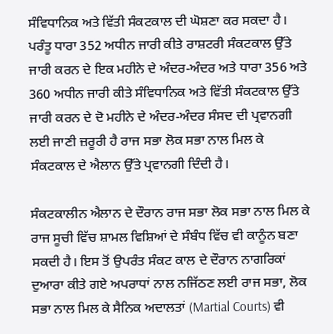ਸੰਵਿਧਾਨਿਕ ਅਤੇ ਵਿੱਤੀ ਸੰਕਟਕਾਲ ਦੀ ਘੋਸ਼ਣਾ ਕਰ ਸਕਦਾ ਹੈ। ਪਰੰਤੂ ਧਾਰਾ 352 ਅਧੀਨ ਜਾਰੀ ਕੀਤੇ ਰਾਸ਼ਟਰੀ ਸੰਕਟਕਾਲ ਉੱਤੇ ਜਾਰੀ ਕਰਨ ਦੇ ਇਕ ਮਹੀਨੇ ਦੇ ਅੰਦਰ-ਅੰਦਰ ਅਤੇ ਧਾਰਾ 356 ਅਤੇ 360 ਅਧੀਨ ਜਾਰੀ ਕੀਤੇ ਸੰਵਿਧਾਨਿਕ ਅਤੇ ਵਿੱਤੀ ਸੰਕਟਕਾਲ ਉੱਤੇ ਜਾਰੀ ਕਰਨ ਦੇ ਦੋ ਮਹੀਨੇ ਦੇ ਅੰਦਰ-ਅੰਦਰ ਸੰਸਦ ਦੀ ਪ੍ਰਵਾਨਗੀ ਲਈ ਜਾਣੀ ਜ਼ਰੂਰੀ ਹੈ ਰਾਜ ਸਭਾ ਲੋਕ ਸਭਾ ਨਾਲ ਮਿਲ ਕੇ ਸੰਕਟਕਾਲ ਦੇ ਐਲਾਨ ਉੱਤੇ ਪ੍ਰਵਾਨਗੀ ਦਿੰਦੀ ਹੈ।

ਸੰਕਟਕਾਲੀਨ ਐਲਾਨ ਦੇ ਦੌਰਾਨ ਰਾਜ ਸਭਾ ਲੋਕ ਸਭਾ ਨਾਲ ਮਿਲ ਕੇ ਰਾਜ ਸੂਚੀ ਵਿੱਚ ਸ਼ਾਮਲ ਵਿਸ਼ਿਆਂ ਦੇ ਸੰਬੰਧ ਵਿੱਚ ਵੀ ਕਾਨੂੰਨ ਬਣਾ ਸਕਦੀ ਹੈ। ਇਸ ਤੋਂ ਉਪਰੰਤ ਸੰਕਟ ਕਾਲ ਦੇ ਦੌਰਾਨ ਨਾਗਰਿਕਾਂ ਦੁਆਰਾ ਕੀਤੇ ਗਏ ਅਪਰਾਧਾਂ ਨਾਲ ਨਜਿੱਠਣ ਲਈ ਰਾਜ ਸਭਾ, ਲੋਕ ਸਭਾ ਨਾਲ ਮਿਲ ਕੇ ਸੈਨਿਕ ਅਦਾਲਤਾਂ (Martial Courts) ਵੀ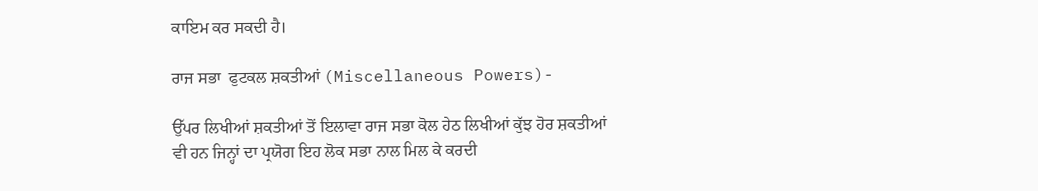ਕਾਇਮ ਕਰ ਸਕਦੀ ਹੈ।

ਰਾਜ ਸਭਾ  ਫੁਟਕਲ ਸ਼ਕਤੀਆਂ (Miscellaneous Powers)-

ਉੱਪਰ ਲਿਖੀਆਂ ਸ਼ਕਤੀਆਂ ਤੋਂ ਇਲਾਵਾ ਰਾਜ ਸਭਾ ਕੋਲ ਹੇਠ ਲਿਖੀਆਂ ਕੁੱਝ ਹੋਰ ਸ਼ਕਤੀਆਂ ਵੀ ਹਨ ਜਿਨ੍ਹਾਂ ਦਾ ਪ੍ਰਯੋਗ ਇਹ ਲੋਕ ਸਭਾ ਨਾਲ ਮਿਲ ਕੇ ਕਰਦੀ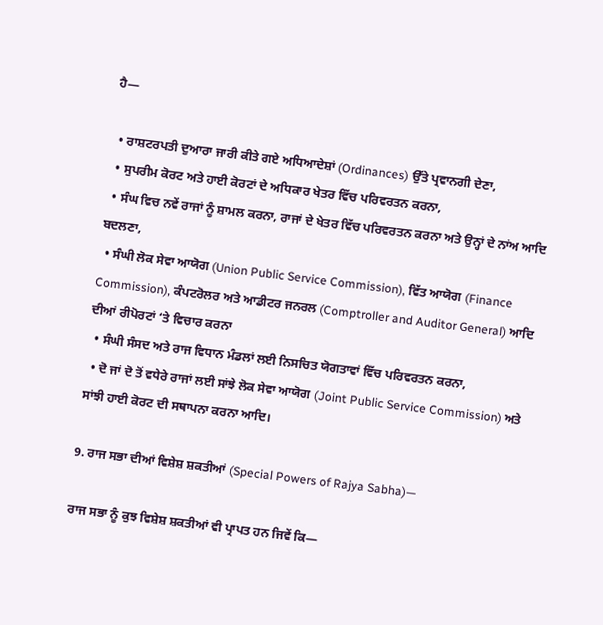ਹੈ—

  • ਰਾਸ਼ਟਰਪਤੀ ਦੁਆਰਾ ਜਾਰੀ ਕੀਤੇ ਗਏ ਅਧਿਆਦੇਸ਼ਾਂ (Ordinances) ਉੱਤੇ ਪ੍ਰਵਾਨਗੀ ਦੇਣਾ,
  • ਸੁਪਰੀਮ ਕੋਰਟ ਅਤੇ ਹਾਈ ਕੋਰਟਾਂ ਦੇ ਅਧਿਕਾਰ ਖੇਤਰ ਵਿੱਚ ਪਰਿਵਰਤਨ ਕਰਨਾ,
  • ਸੰਘ ਵਿਚ ਨਵੇਂ ਰਾਜਾਂ ਨੂੰ ਸ਼ਾਮਲ ਕਰਨਾ, ਰਾਜਾਂ ਦੇ ਖੇਤਰ ਵਿੱਚ ਪਰਿਵਰਤਨ ਕਰਨਾ ਅਤੇ ਉਨ੍ਹਾਂ ਦੇ ਨਾਂਅ ਆਦਿ ਬਦਲਣਾ,
  • ਸੰਘੀ ਲੋਕ ਸੇਵਾ ਆਯੋਗ (Union Public Service Commission), ਵਿੱਤ ਆਯੋਗ (Finance Commission), ਕੰਪਟਰੋਲਰ ਅਤੇ ਆਡੀਟਰ ਜਨਰਲ (Comptroller and Auditor General) ਆਦਿ ਦੀਆਂ ਰੀਪੋਰਟਾਂ ‘ਤੇ ਵਿਚਾਰ ਕਰਨਾ
  • ਸੰਘੀ ਸੰਸਦ ਅਤੇ ਰਾਜ ਵਿਧਾਨ ਮੰਡਲਾਂ ਲਈ ਨਿਸਚਿਤ ਯੋਗਤਾਵਾਂ ਵਿੱਚ ਪਰਿਵਰਤਨ ਕਰਨਾ,
  • ਦੋ ਜਾਂ ਦੋ ਤੋਂ ਵਧੇਰੇ ਰਾਜਾਂ ਲਈ ਸਾਂਝੇ ਲੋਕ ਸੇਵਾ ਆਯੋਗ (Joint Public Service Commission) ਅਤੇ ਸਾਂਝੀ ਹਾਈ ਕੋਰਟ ਦੀ ਸਥਾਪਨਾ ਕਰਨਾ ਆਦਿ।

9. ਰਾਜ ਸਭਾ ਦੀਆਂ ਵਿਸ਼ੇਸ਼ ਸ਼ਕਤੀਆਂ (Special Powers of Rajya Sabha)—

ਰਾਜ ਸਭਾ ਨੂੰ ਕੁਝ ਵਿਸ਼ੇਸ਼ ਸ਼ਕਤੀਆਂ ਵੀ ਪ੍ਰਾਪਤ ਹਨ ਜਿਵੇਂ ਕਿ—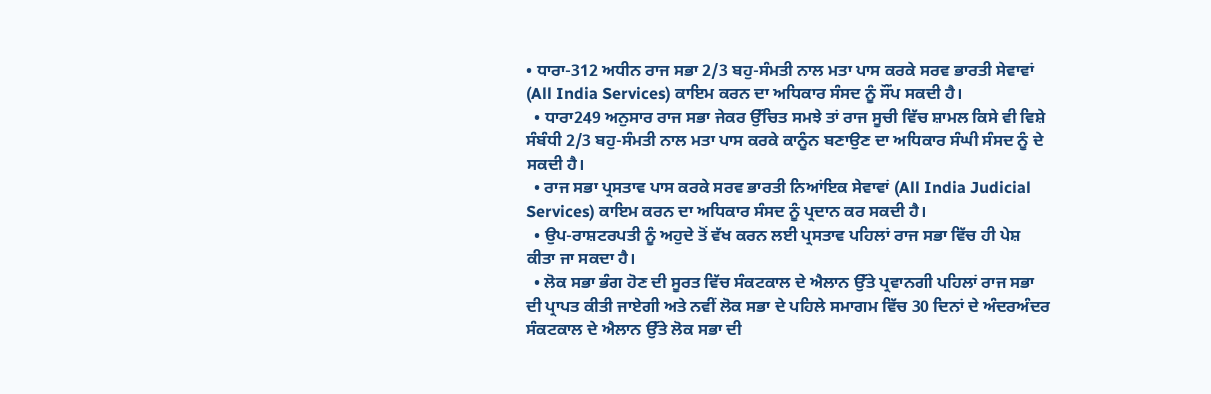• ਧਾਰਾ-312 ਅਧੀਨ ਰਾਜ ਸਭਾ 2/3 ਬਹੁ-ਸੰਮਤੀ ਨਾਲ ਮਤਾ ਪਾਸ ਕਰਕੇ ਸਰਵ ਭਾਰਤੀ ਸੇਵਾਵਾਂ (All India Services) ਕਾਇਮ ਕਰਨ ਦਾ ਅਧਿਕਾਰ ਸੰਸਦ ਨੂੰ ਸੌਂਪ ਸਕਦੀ ਹੈ।
  • ਧਾਰਾ249 ਅਨੁਸਾਰ ਰਾਜ ਸਭਾ ਜੇਕਰ ਉੱਚਿਤ ਸਮਝੇ ਤਾਂ ਰਾਜ ਸੂਚੀ ਵਿੱਚ ਸ਼ਾਮਲ ਕਿਸੇ ਵੀ ਵਿਸ਼ੇ ਸੰਬੰਧੀ 2/3 ਬਹੁ-ਸੰਮਤੀ ਨਾਲ ਮਤਾ ਪਾਸ ਕਰਕੇ ਕਾਨੂੰਨ ਬਣਾਉਣ ਦਾ ਅਧਿਕਾਰ ਸੰਘੀ ਸੰਸਦ ਨੂੰ ਦੇ ਸਕਦੀ ਹੈ।
  • ਰਾਜ ਸਭਾ ਪ੍ਰਸਤਾਵ ਪਾਸ ਕਰਕੇ ਸਰਵ ਭਾਰਤੀ ਨਿਆਂਇਕ ਸੇਵਾਵਾਂ (All India Judicial Services) ਕਾਇਮ ਕਰਨ ਦਾ ਅਧਿਕਾਰ ਸੰਸਦ ਨੂੰ ਪ੍ਰਦਾਨ ਕਰ ਸਕਦੀ ਹੈ।
  • ਉਪ-ਰਾਸ਼ਟਰਪਤੀ ਨੂੰ ਅਹੁਦੇ ਤੋਂ ਵੱਖ ਕਰਨ ਲਈ ਪ੍ਰਸਤਾਵ ਪਹਿਲਾਂ ਰਾਜ ਸਭਾ ਵਿੱਚ ਹੀ ਪੇਸ਼ ਕੀਤਾ ਜਾ ਸਕਦਾ ਹੈ।
  • ਲੋਕ ਸਭਾ ਭੰਗ ਹੋਣ ਦੀ ਸੂਰਤ ਵਿੱਚ ਸੰਕਟਕਾਲ ਦੇ ਐਲਾਨ ਉੱਤੇ ਪ੍ਰਵਾਨਗੀ ਪਹਿਲਾਂ ਰਾਜ ਸਭਾ ਦੀ ਪ੍ਰਾਪਤ ਕੀਤੀ ਜਾਏਗੀ ਅਤੇ ਨਵੀਂ ਲੋਕ ਸਭਾ ਦੇ ਪਹਿਲੇ ਸਮਾਗਮ ਵਿੱਚ 30 ਦਿਨਾਂ ਦੇ ਅੰਦਰਅੰਦਰ ਸੰਕਟਕਾਲ ਦੇ ਐਲਾਨ ਉੱਤੇ ਲੋਕ ਸਭਾ ਦੀ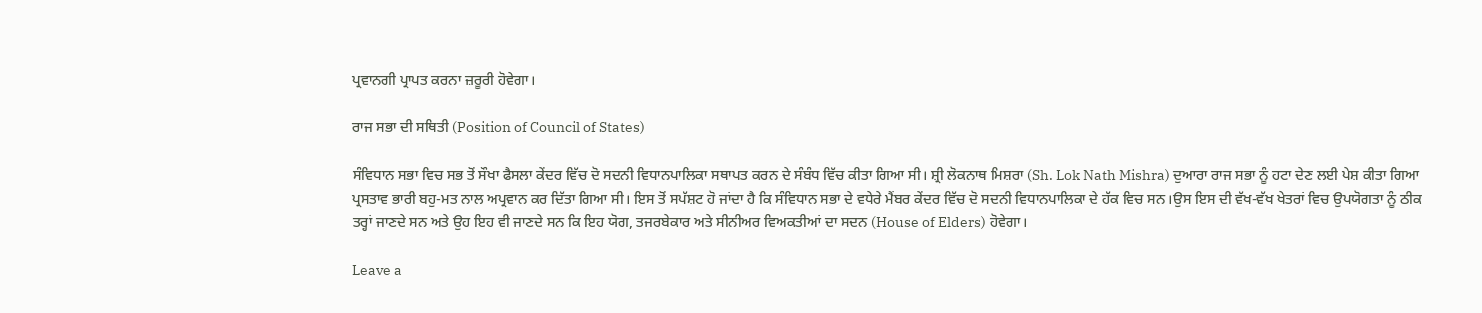ਪ੍ਰਵਾਨਗੀ ਪ੍ਰਾਪਤ ਕਰਨਾ ਜ਼ਰੂਰੀ ਹੋਵੇਗਾ।

ਰਾਜ ਸਭਾ ਦੀ ਸਥਿਤੀ (Position of Council of States)

ਸੰਵਿਧਾਨ ਸਭਾ ਵਿਚ ਸਭ ਤੋਂ ਸੌਖਾ ਫੈਸਲਾ ਕੇਂਦਰ ਵਿੱਚ ਦੋ ਸਦਨੀ ਵਿਧਾਨਪਾਲਿਕਾ ਸਥਾਪਤ ਕਰਨ ਦੇ ਸੰਬੰਧ ਵਿੱਚ ਕੀਤਾ ਗਿਆ ਸੀ। ਸ਼੍ਰੀ ਲੋਕਨਾਥ ਮਿਸ਼ਰਾ (Sh. Lok Nath Mishra) ਦੁਆਰਾ ਰਾਜ ਸਭਾ ਨੂੰ ਹਟਾ ਦੇਣ ਲਈ ਪੇਸ਼ ਕੀਤਾ ਗਿਆ ਪ੍ਰਸਤਾਵ ਭਾਰੀ ਬਹੁ-ਮਤ ਨਾਲ ਅਪ੍ਰਵਾਨ ਕਰ ਦਿੱਤਾ ਗਿਆ ਸੀ। ਇਸ ਤੋਂ ਸਪੱਸ਼ਟ ਹੋ ਜਾਂਦਾ ਹੈ ਕਿ ਸੰਵਿਧਾਨ ਸਭਾ ਦੇ ਵਧੇਰੇ ਮੈਂਬਰ ਕੇਂਦਰ ਵਿੱਚ ਦੋ ਸਦਨੀ ਵਿਧਾਨਪਾਲਿਕਾ ਦੇ ਹੱਕ ਵਿਚ ਸਨ।ਉਸ ਇਸ ਦੀ ਵੱਖ-ਵੱਖ ਖੇਤਰਾਂ ਵਿਚ ਉਪਯੋਗਤਾ ਨੂੰ ਠੀਕ ਤਰ੍ਹਾਂ ਜਾਣਦੇ ਸਨ ਅਤੇ ਉਹ ਇਹ ਵੀ ਜਾਣਦੇ ਸਨ ਕਿ ਇਹ ਯੋਗ, ਤਜਰਬੇਕਾਰ ਅਤੇ ਸੀਨੀਅਰ ਵਿਅਕਤੀਆਂ ਦਾ ਸਦਨ (House of Elders) ਹੋਵੇਗਾ।

Leave a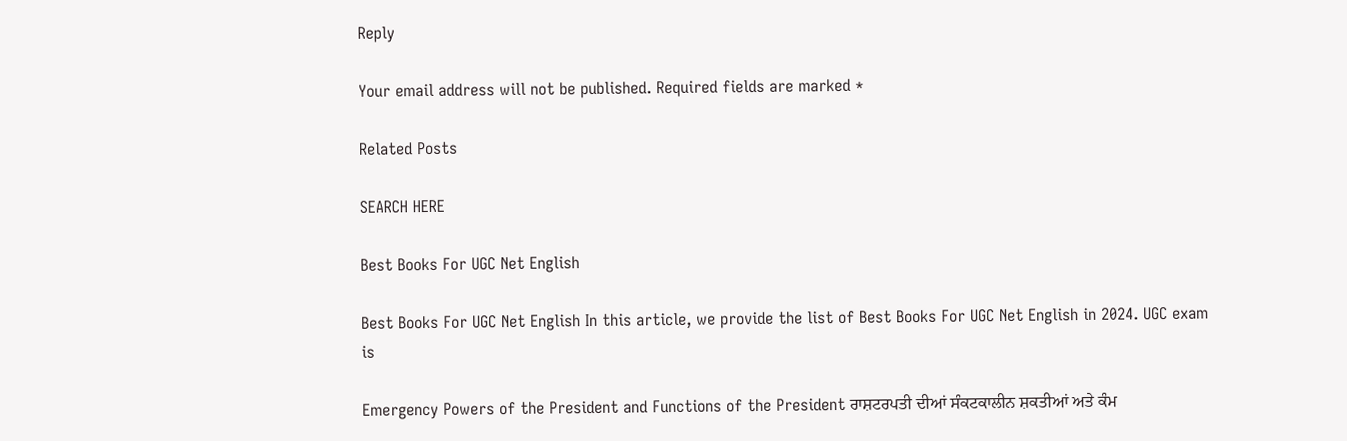Reply

Your email address will not be published. Required fields are marked *

Related Posts

SEARCH HERE

Best Books For UGC Net English

Best Books For UGC Net English In this article, we provide the list of Best Books For UGC Net English in 2024. UGC exam is

Emergency Powers of the President and Functions of the President ਰਾਸ਼ਟਰਪਤੀ ਦੀਆਂ ਸੰਕਟਕਾਲੀਨ ਸ਼ਕਤੀਆਂ ਅਤੇ ਕੰਮ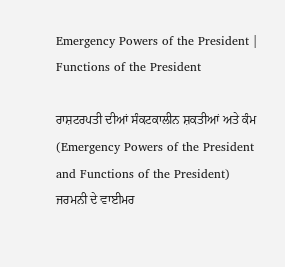Emergency Powers of the President | Functions of the President

ਰਾਸ਼ਟਰਪਤੀ ਦੀਆਂ ਸੰਕਟਕਾਲੀਨ ਸ਼ਕਤੀਆਂ ਅਤੇ ਕੰਮ (Emergency Powers of the President and Functions of the President) ਜਰਮਨੀ ਦੇ ਵਾਈਮਰ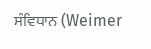ਸੰਵਿਧਾਨ (Weimer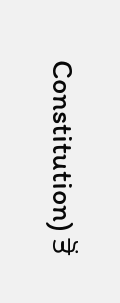Constitution) ਤੋਂ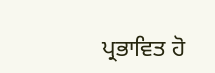ਪ੍ਰਭਾਵਿਤ ਹੋ